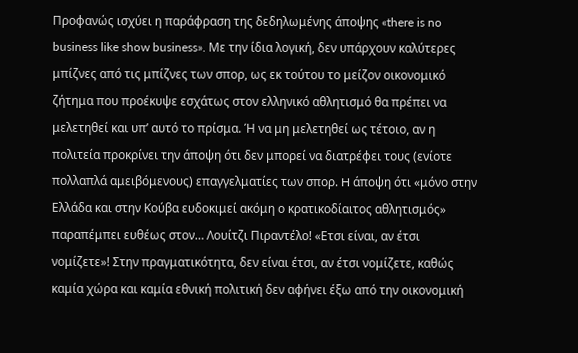Προφανώς ισχύει η παράφραση της δεδηλωμένης άποψης «there is no business like show business». Με την ίδια λογική, δεν υπάρχουν καλύτερες μπίζνες από τις μπίζνες των σπορ, ως εκ τούτου το μείζον οικονομικό ζήτημα που προέκυψε εσχάτως στον ελληνικό αθλητισμό θα πρέπει να μελετηθεί και υπ’ αυτό το πρίσμα. Ή να μη μελετηθεί ως τέτοιο, αν η πολιτεία προκρίνει την άποψη ότι δεν μπορεί να διατρέφει τους (ενίοτε πολλαπλά αμειβόμενους) επαγγελματίες των σπορ. H άποψη ότι «μόνο στην Ελλάδα και στην Κούβα ευδοκιμεί ακόμη ο κρατικοδίαιτος αθλητισμός» παραπέμπει ευθέως στον… Λουίτζι Πιραντέλο! «Ετσι είναι, αν έτσι νομίζετε»! Στην πραγματικότητα, δεν είναι έτσι, αν έτσι νομίζετε, καθώς καμία χώρα και καμία εθνική πολιτική δεν αφήνει έξω από την οικονομική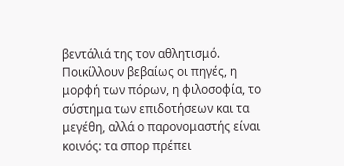βεντάλιά της τον αθλητισμό. Ποικίλλουν βεβαίως οι πηγές, η μορφή των πόρων, η φιλοσοφία, το σύστημα των επιδοτήσεων και τα μεγέθη, αλλά ο παρονομαστής είναι κοινός: τα σπορ πρέπει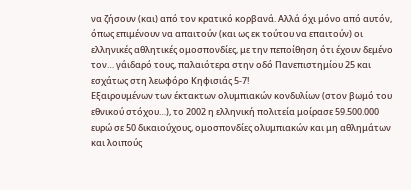να ζήσουν (και) από τον κρατικό κορβανά. Αλλά όχι μόνο από αυτόν, όπως επιμένουν να απαιτούν (και ως εκ τούτου να επαιτούν) οι ελληνικές αθλητικές ομοσπονδίες, με την πεποίθηση ότι έχουν δεμένο τον… γάιδαρό τους, παλαιότερα στην οδό Πανεπιστημίου 25 και εσχάτως στη λεωφόρο Κηφισιάς 5-7!
Εξαιρουμένων των έκτακτων ολυμπιακών κονδυλίων (στον βωμό του εθνικού στόχου…), το 2002 η ελληνική πολιτεία μοίρασε 59.500.000 ευρώ σε 50 δικαιούχους, ομοσπονδίες ολυμπιακών και μη αθλημάτων και λοιπούς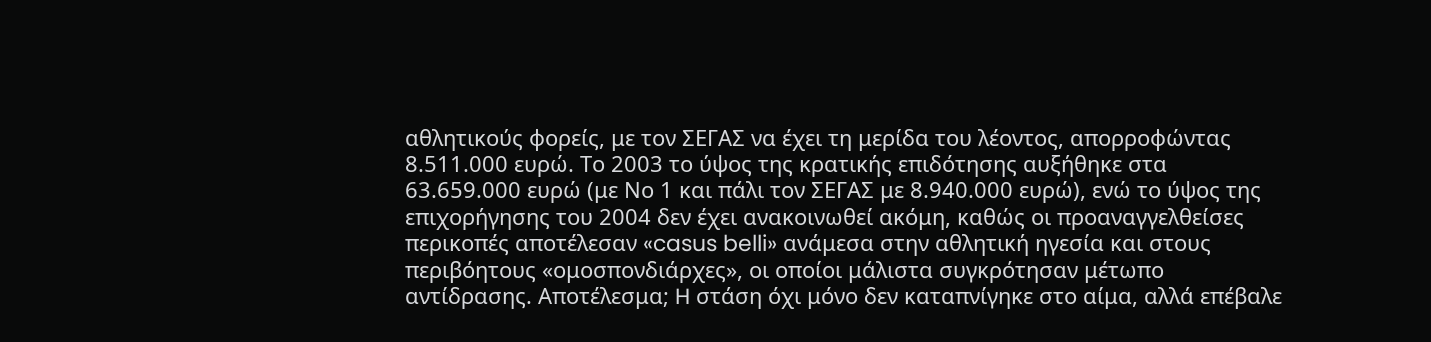αθλητικούς φορείς, με τον ΣΕΓΑΣ να έχει τη μερίδα του λέοντος, απορροφώντας 8.511.000 ευρώ. Το 2003 το ύψος της κρατικής επιδότησης αυξήθηκε στα 63.659.000 ευρώ (με Νο 1 και πάλι τον ΣΕΓΑΣ με 8.940.000 ευρώ), ενώ το ύψος της επιχορήγησης του 2004 δεν έχει ανακοινωθεί ακόμη, καθώς οι προαναγγελθείσες περικοπές αποτέλεσαν «casus belli» ανάμεσα στην αθλητική ηγεσία και στους περιβόητους «ομοσπονδιάρχες», οι οποίοι μάλιστα συγκρότησαν μέτωπο αντίδρασης. Αποτέλεσμα; H στάση όχι μόνο δεν καταπνίγηκε στο αίμα, αλλά επέβαλε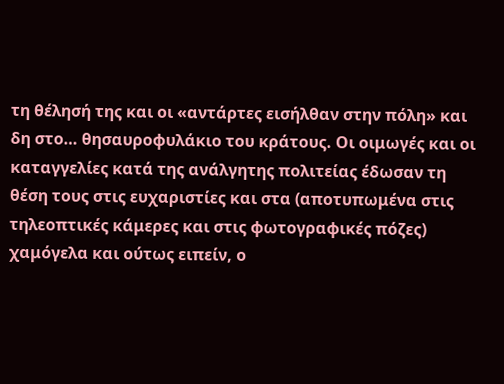τη θέλησή της και οι «αντάρτες εισήλθαν στην πόλη» και δη στο… θησαυροφυλάκιο του κράτους. Οι οιμωγές και οι καταγγελίες κατά της ανάλγητης πολιτείας έδωσαν τη θέση τους στις ευχαριστίες και στα (αποτυπωμένα στις τηλεοπτικές κάμερες και στις φωτογραφικές πόζες) χαμόγελα και ούτως ειπείν, ο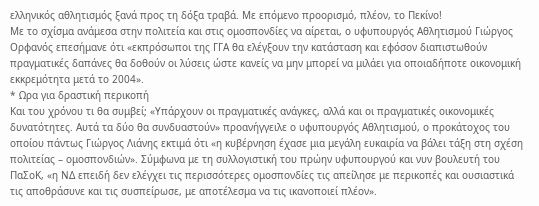ελληνικός αθλητισμός ξανά προς τη δόξα τραβά. Με επόμενο προορισμό, πλέον, το Πεκίνο!
Με το σχίσμα ανάμεσα στην πολιτεία και στις ομοσπονδίες να αίρεται, ο υφυπουργός Αθλητισμού Γιώργος Ορφανός επεσήμανε ότι «εκπρόσωποι της ΓΓΑ θα ελέγξουν την κατάσταση και εφόσον διαπιστωθούν πραγματικές δαπάνες θα δοθούν οι λύσεις ώστε κανείς να μην μπορεί να μιλάει για οποιαδήποτε οικονομική εκκρεμότητα μετά το 2004».
* Ωρα για δραστική περικοπή
Και του χρόνου τι θα συμβεί; «Υπάρχουν οι πραγματικές ανάγκες, αλλά και οι πραγματικές οικονομικές δυνατότητες. Αυτά τα δύο θα συνδυαστούν» προανήγγειλε ο υφυπουργός Αθλητισμού, ο προκάτοχος του οποίου πάντως Γιώργος Λιάνης εκτιμά ότι «η κυβέρνηση έχασε μια μεγάλη ευκαιρία να βάλει τάξη στη σχέση πολιτείας – ομοσπονδιών». Σύμφωνα με τη συλλογιστική του πρώην υφυπουργού και νυν βουλευτή του ΠαΣοΚ, «η ΝΔ επειδή δεν ελέγχει τις περισσότερες ομοσπονδίες τις απείλησε με περικοπές και ουσιαστικά τις αποθράσυνε και τις συσπείρωσε, με αποτέλεσμα να τις ικανοποιεί πλέον».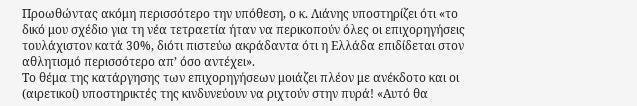Προωθώντας ακόμη περισσότερο την υπόθεση, ο κ. Λιάνης υποστηρίζει ότι «το δικό μου σχέδιο για τη νέα τετραετία ήταν να περικοπούν όλες οι επιχορηγήσεις τουλάχιστον κατά 30%, διότι πιστεύω ακράδαντα ότι η Ελλάδα επιδίδεται στον αθλητισμό περισσότερο απ’ όσο αντέχει».
Το θέμα της κατάργησης των επιχορηγήσεων μοιάζει πλέον με ανέκδοτο και οι (αιρετικοί) υποστηρικτές της κινδυνεύουν να ριχτούν στην πυρά! «Αυτό θα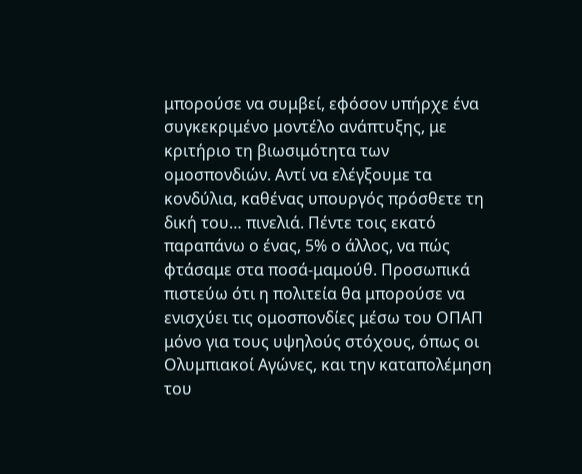μπορούσε να συμβεί, εφόσον υπήρχε ένα συγκεκριμένο μοντέλο ανάπτυξης, με κριτήριο τη βιωσιμότητα των ομοσπονδιών. Αντί να ελέγξουμε τα κονδύλια, καθένας υπουργός πρόσθετε τη δική του… πινελιά. Πέντε τοις εκατό παραπάνω ο ένας, 5% ο άλλος, να πώς φτάσαμε στα ποσά-μαμούθ. Προσωπικά πιστεύω ότι η πολιτεία θα μπορούσε να ενισχύει τις ομοσπονδίες μέσω του ΟΠΑΠ μόνο για τους υψηλούς στόχους, όπως οι Ολυμπιακοί Αγώνες, και την καταπολέμηση του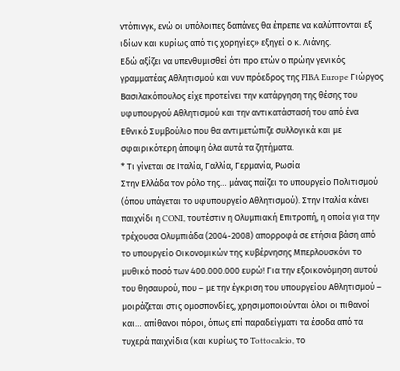ντόπινγκ, ενώ οι υπόλοιπες δαπάνες θα έπρεπε να καλύπτoνται εξ ιδίων και κυρίως από τις χορηγίες» εξηγεί ο κ. Λιάνης.
Εδώ αξίζει να υπενθυμισθεί ότι προ ετών ο πρώην γενικός γραμματέας Αθλητισμού και νυν πρόεδρος της FIBA Europe Γιώργος Βασιλακόπουλος είχε προτείνει την κατάργηση της θέσης του υφυπουργού Αθλητισμού και την αντικατάστασή του από ένα Εθνικό Συμβούλιο που θα αντιμετώπιζε συλλογικά και με σφαιρικότερη άποψη όλα αυτά τα ζητήματα.
* Τι γίνεται σε Ιταλία, Γαλλία, Γερμανία, Ρωσία
Στην Ελλάδα τον ρόλο της… μάνας παίζει το υπουργείο Πολιτισμού (όπου υπάγεται το υφυπουργείο Αθλητισμού). Στην Ιταλία κάνει παιχνίδι η CONI, τουτέστιν η Ολυμπιακή Επιτροπή, η οποία για την τρέχουσα Ολυμπιάδα (2004-2008) απορροφά σε ετήσια βάση από το υπουργείο Οικονομικών της κυβέρνησης Μπερλουσκόνι το μυθικό ποσό των 400.000.000 ευρώ! Για την εξοικονόμηση αυτού του θησαυρού, που – με την έγκριση του υπουργείου Αθλητισμού – μοιράζεται στις ομοσπονδίες, χρησιμοποιούνται όλοι οι πιθανοί και… απίθανοι πόροι, όπως επί παραδείγματι τα έσοδα από τα τυχερά παιχνίδια (και κυρίως το Tottocalcio, το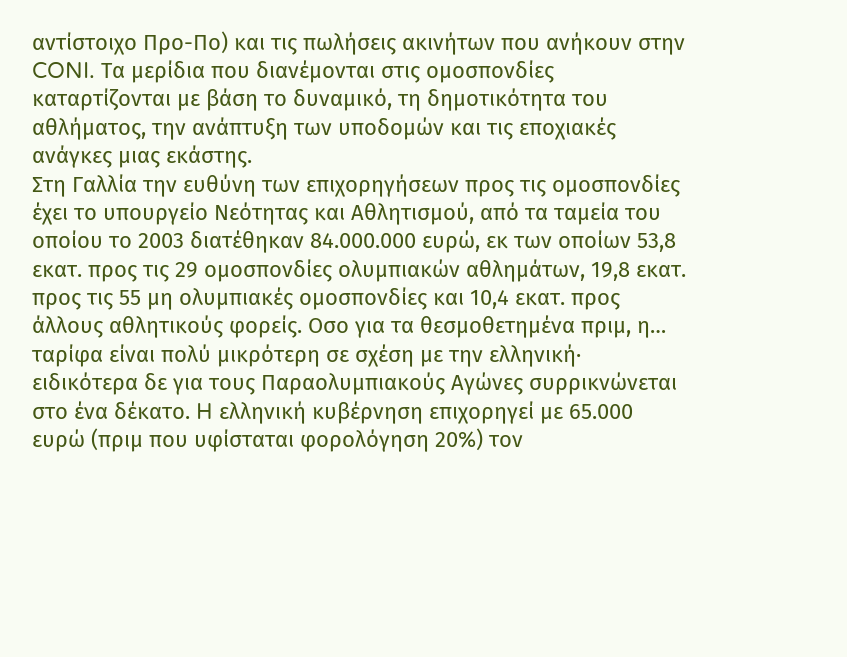αντίστοιχο Προ-Πο) και τις πωλήσεις ακινήτων που ανήκουν στην CONI. Τα μερίδια που διανέμονται στις ομοσπονδίες καταρτίζονται με βάση το δυναμικό, τη δημοτικότητα του αθλήματος, την ανάπτυξη των υποδομών και τις εποχιακές ανάγκες μιας εκάστης.
Στη Γαλλία την ευθύνη των επιχορηγήσεων προς τις ομοσπονδίες έχει το υπουργείο Νεότητας και Αθλητισμού, από τα ταμεία του οποίου το 2003 διατέθηκαν 84.000.000 ευρώ, εκ των οποίων 53,8 εκατ. προς τις 29 ομοσπονδίες ολυμπιακών αθλημάτων, 19,8 εκατ. προς τις 55 μη ολυμπιακές ομοσπονδίες και 10,4 εκατ. προς άλλους αθλητικούς φορείς. Οσο για τα θεσμοθετημένα πριμ, η… ταρίφα είναι πολύ μικρότερη σε σχέση με την ελληνική· ειδικότερα δε για τους Παραολυμπιακούς Αγώνες συρρικνώνεται στο ένα δέκατο. H ελληνική κυβέρνηση επιχορηγεί με 65.000 ευρώ (πριμ που υφίσταται φορολόγηση 20%) τον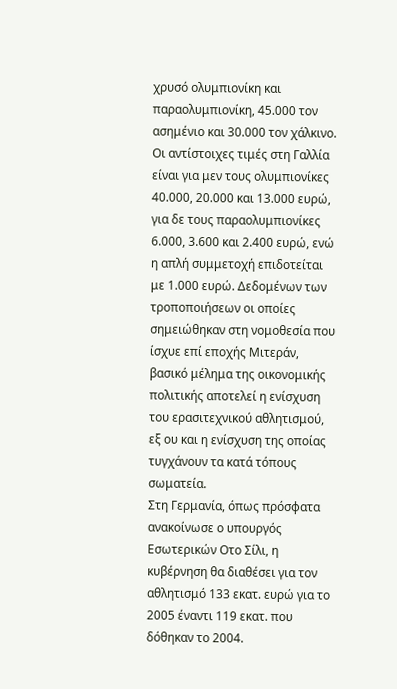χρυσό ολυμπιονίκη και παραολυμπιονίκη, 45.000 τον ασημένιο και 30.000 τον χάλκινο. Οι αντίστοιχες τιμές στη Γαλλία είναι για μεν τους ολυμπιονίκες 40.000, 20.000 και 13.000 ευρώ, για δε τους παραολυμπιονίκες 6.000, 3.600 και 2.400 ευρώ, ενώ η απλή συμμετοχή επιδοτείται με 1.000 ευρώ. Δεδομένων των τροποποιήσεων οι οποίες σημειώθηκαν στη νομοθεσία που ίσχυε επί εποχής Μιτεράν, βασικό μέλημα της οικονομικής πολιτικής αποτελεί η ενίσχυση του ερασιτεχνικού αθλητισμού, εξ ου και η ενίσχυση της οποίας τυγχάνουν τα κατά τόπους σωματεία.
Στη Γερμανία, όπως πρόσφατα ανακοίνωσε ο υπουργός Εσωτερικών Οτο Σίλι, η κυβέρνηση θα διαθέσει για τον αθλητισμό 133 εκατ. ευρώ για το 2005 έναντι 119 εκατ. που δόθηκαν το 2004.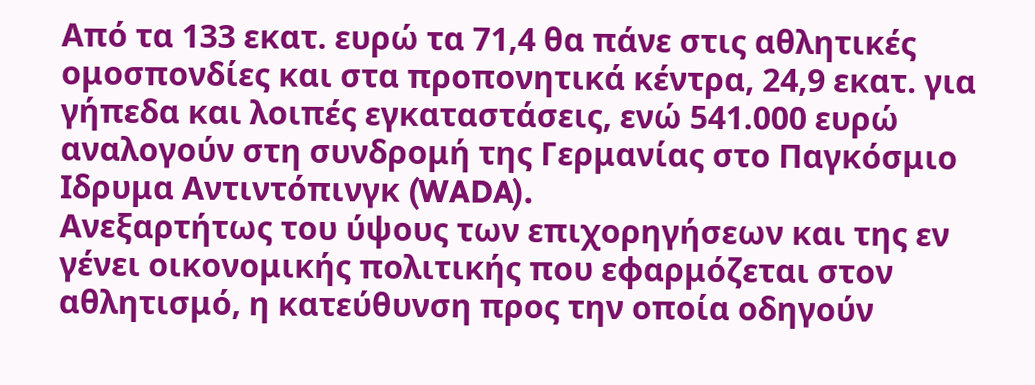Από τα 133 εκατ. ευρώ τα 71,4 θα πάνε στις αθλητικές ομοσπονδίες και στα προπονητικά κέντρα, 24,9 εκατ. για γήπεδα και λοιπές εγκαταστάσεις, ενώ 541.000 ευρώ αναλογούν στη συνδρομή της Γερμανίας στο Παγκόσμιο Ιδρυμα Αντιντόπινγκ (WADA).
Ανεξαρτήτως του ύψους των επιχορηγήσεων και της εν γένει οικονομικής πολιτικής που εφαρμόζεται στον αθλητισμό, η κατεύθυνση προς την οποία οδηγούν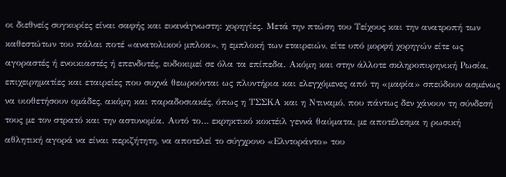οι διεθνείς συγκυρίες είναι σαφής και ευανάγνωστη: χορηγίες. Μετά την πτώση του Τείχους και την ανατροπή των καθεστώτων του πάλαι ποτέ «ανατολικού μπλοκ», η εμπλοκή των εταιρειών, είτε υπό μορφή χορηγών είτε ως αγοραστές ή ενοικιαστές ή επενδυτές, ευδοκιμεί σε όλα τα επίπεδα. Ακόμη και στην άλλοτε σκληροπυρηνική Ρωσία, επιχειρηματίες και εταιρείες που συχνά θεωρούνται ως πλυντήρια και ελεγχόμενες από τη «μαφία» σπεύδουν ασμένως να υιοθετήσουν ομάδες, ακόμη και παραδοσιακές, όπως η ΤΣΣΚΑ και η Ντιναμό, που πάντως δεν χάνουν τη σύνδεσή τους με τον στρατό και την αστυνομία. Αυτό το… εκρηκτικό κοκτέιλ γεννά θαύματα, με αποτέλεσμα η ρωσική αθλητική αγορά να είναι περιζήτητη, να αποτελεί το σύγχρονο «Ελντοράντο» του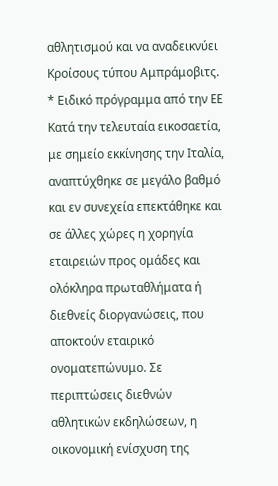αθλητισμού και να αναδεικνύει Κροίσους τύπου Αμπράμοβιτς.
* Ειδικό πρόγραμμα από την EE
Κατά την τελευταία εικοσαετία, με σημείο εκκίνησης την Ιταλία, αναπτύχθηκε σε μεγάλο βαθμό και εν συνεχεία επεκτάθηκε και σε άλλες χώρες η χορηγία εταιρειών προς ομάδες και ολόκληρα πρωταθλήματα ή διεθνείς διοργανώσεις, που αποκτούν εταιρικό ονοματεπώνυμο. Σε περιπτώσεις διεθνών αθλητικών εκδηλώσεων, η οικονομική ενίσχυση της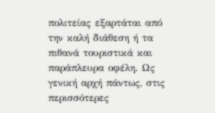πολιτείας εξαρτάται από την καλή διάθεση ή τα πιθανά τουριστικά και παράπλευρα οφέλη. Ως γενική αρχή πάντως, στις περισσότερες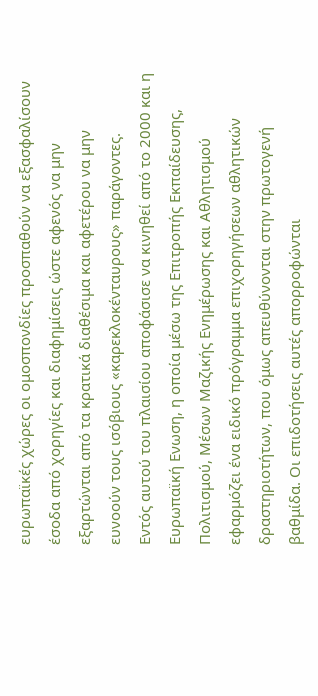ευρωπαϊκές χώρες οι ομοσπονδίες προσπαθούν να εξασφαλίσουν έσοδα από χορηγίες και διαφημίσεις ώστε αφενός να μην εξαρτώνται από τα κρατικά διαθέσιμα και αφετέρου να μην ευνοούν τους ισόβιους «καρεκλοκένταυρους» παράγοντες.
Εντός αυτού του πλαισίου αποφάσισε να κινηθεί από το 2000 και η Ευρωπαϊκή Ενωση, η οποία μέσω της Επιτροπής Εκπαίδευσης, Πολιτισμού, Μέσων Μαζικής Ενημέρωσης και Αθλητισμού εφαρμόζει ένα ειδικό πρόγραμμα επιχορηγήσεων αθλητικών δραστηριοτήτων, που όμως απευθύνονται στην πρωτογενή βαθμίδα. Οι επιδοτήσεις αυτές απορροφώνται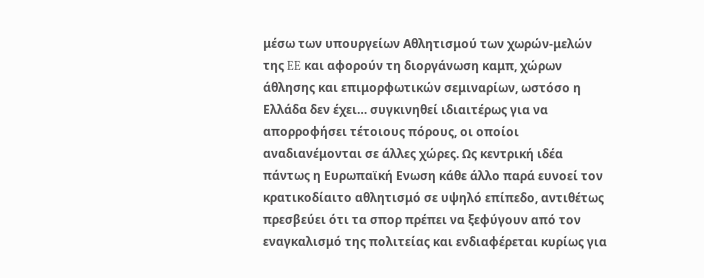μέσω των υπουργείων Αθλητισμού των χωρών-μελών της EE και αφορούν τη διοργάνωση καμπ, χώρων άθλησης και επιμορφωτικών σεμιναρίων, ωστόσο η Ελλάδα δεν έχει… συγκινηθεί ιδιαιτέρως για να απορροφήσει τέτοιους πόρους, οι οποίοι αναδιανέμονται σε άλλες χώρες. Ως κεντρική ιδέα πάντως η Ευρωπαϊκή Ενωση κάθε άλλο παρά ευνοεί τον κρατικοδίαιτο αθλητισμό σε υψηλό επίπεδο, αντιθέτως πρεσβεύει ότι τα σπορ πρέπει να ξεφύγουν από τον εναγκαλισμό της πολιτείας και ενδιαφέρεται κυρίως για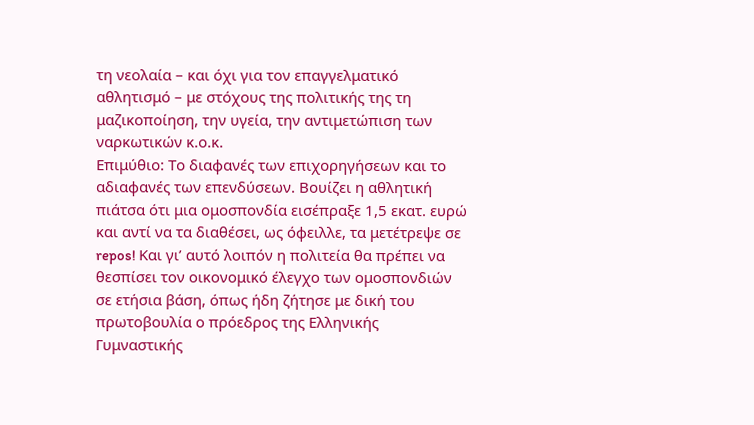τη νεολαία – και όχι για τον επαγγελματικό αθλητισμό – με στόχους της πολιτικής της τη μαζικοποίηση, την υγεία, την αντιμετώπιση των ναρκωτικών κ.ο.κ.
Επιμύθιο: Το διαφανές των επιχορηγήσεων και το αδιαφανές των επενδύσεων. Βουίζει η αθλητική πιάτσα ότι μια ομοσπονδία εισέπραξε 1,5 εκατ. ευρώ και αντί να τα διαθέσει, ως όφειλλε, τα μετέτρεψε σε repos! Και γι’ αυτό λοιπόν η πολιτεία θα πρέπει να θεσπίσει τον οικονομικό έλεγχο των ομοσπονδιών σε ετήσια βάση, όπως ήδη ζήτησε με δική του πρωτοβουλία ο πρόεδρος της Ελληνικής Γυμναστικής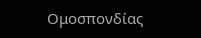Ομοσπονδίας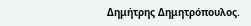Δημήτρης Δημητρόπουλος.